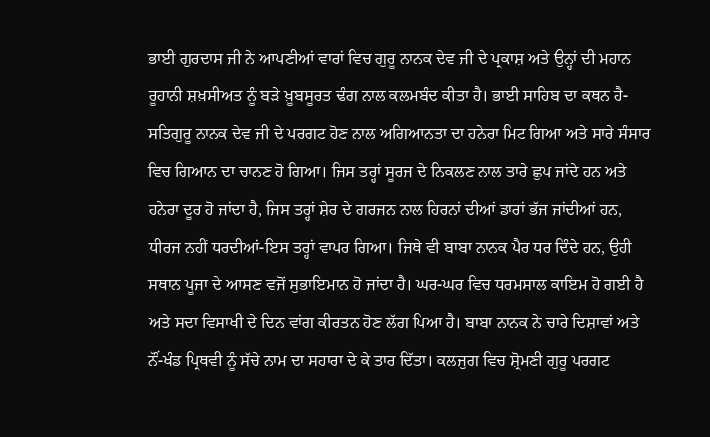ਭਾਈ ਗੁਰਦਾਸ ਜੀ ਨੇ ਆਪਣੀਆਂ ਵਾਰਾਂ ਵਿਚ ਗੁਰੂ ਨਾਨਕ ਦੇਵ ਜੀ ਦੇ ਪ੍ਰਕਾਸ਼ ਅਤੇ ਉਨ੍ਹਾਂ ਦੀ ਮਹਾਨ ਰੂਹਾਨੀ ਸ਼ਖ਼ਸੀਅਤ ਨੂੰ ਬੜੇ ਖ਼ੂਬਸੂਰਤ ਢੰਗ ਨਾਲ ਕਲਮਬੰਦ ਕੀਤਾ ਹੈ। ਭਾਈ ਸਾਹਿਬ ਦਾ ਕਥਨ ਹੈ-ਸਤਿਗੁਰੂ ਨਾਨਕ ਦੇਵ ਜੀ ਦੇ ਪਰਗਟ ਹੋਣ ਨਾਲ ਅਗਿਆਨਤਾ ਦਾ ਹਨੇਰਾ ਮਿਟ ਗਿਆ ਅਤੇ ਸਾਰੇ ਸੰਸਾਰ ਵਿਚ ਗਿਆਨ ਦਾ ਚਾਨਣ ਹੋ ਗਿਆ। ਜਿਸ ਤਰ੍ਹਾਂ ਸੂਰਜ ਦੇ ਨਿਕਲਣ ਨਾਲ ਤਾਰੇ ਛੁਪ ਜਾਂਦੇ ਹਨ ਅਤੇ ਹਨੇਰਾ ਦੂਰ ਹੋ ਜਾਂਦਾ ਹੈ, ਜਿਸ ਤਰ੍ਹਾਂ ਸ਼ੇਰ ਦੇ ਗਰਜਨ ਨਾਲ ਹਿਰਨਾਂ ਦੀਆਂ ਡਾਰਾਂ ਭੱਜ ਜਾਂਦੀਆਂ ਹਨ, ਧੀਰਜ ਨਹੀਂ ਧਰਦੀਆਂ-ਇਸ ਤਰ੍ਹਾਂ ਵਾਪਰ ਗਿਆ। ਜਿਥੇ ਵੀ ਬਾਬਾ ਨਾਨਕ ਪੈਰ ਧਰ ਦਿੰਦੇ ਹਨ, ਉਹੀ ਸਥਾਨ ਪੂਜਾ ਦੇ ਆਸਣ ਵਜੋਂ ਸੁਭਾਇਮਾਨ ਹੋ ਜਾਂਦਾ ਹੈ। ਘਰ-ਘਰ ਵਿਚ ਧਰਮਸਾਲ ਕਾਇਮ ਹੋ ਗਈ ਹੈ ਅਤੇ ਸਦਾ ਵਿਸਾਖੀ ਦੇ ਦਿਨ ਵਾਂਗ ਕੀਰਤਨ ਹੋਣ ਲੱਗ ਪਿਆ ਹੈ। ਬਾਬਾ ਨਾਨਕ ਨੇ ਚਾਰੇ ਦਿਸ਼ਾਵਾਂ ਅਤੇ ਨੌਂ-ਖੰਡ ਪ੍ਰਿਥਵੀ ਨੂੰ ਸੱਚੇ ਨਾਮ ਦਾ ਸਹਾਰਾ ਦੇ ਕੇ ਤਾਰ ਦਿੱਤਾ। ਕਲਜੁਗ ਵਿਚ ਸ਼੍ਰੋਮਣੀ ਗੁਰੂ ਪਰਗਟ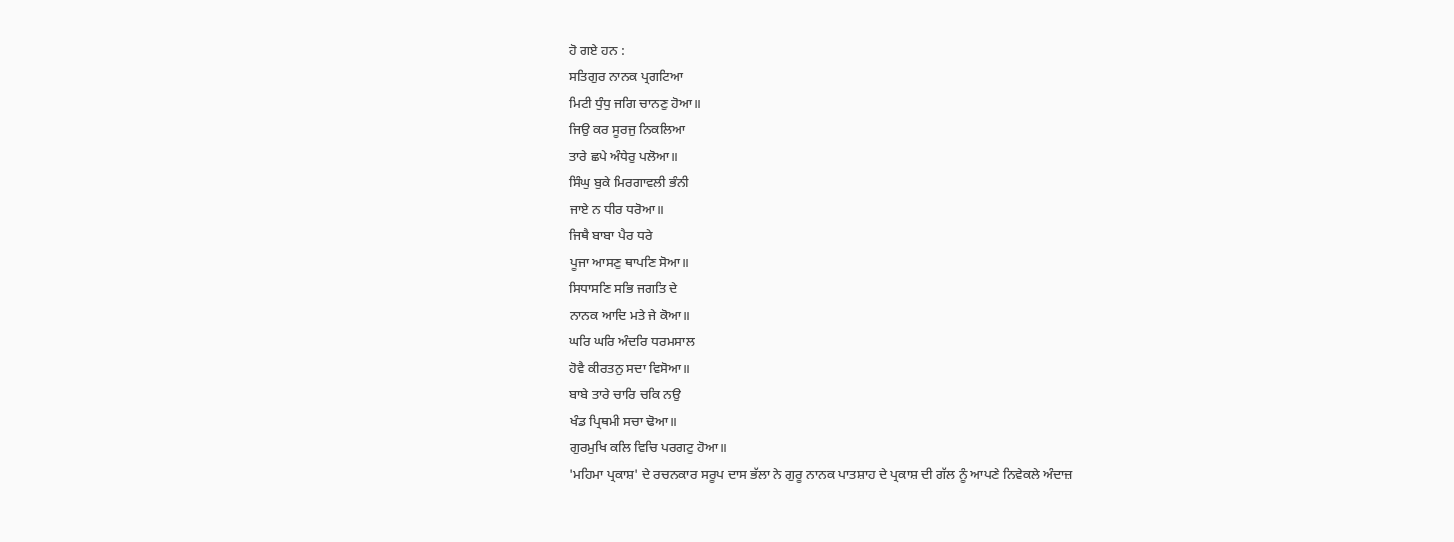ਹੋ ਗਏ ਹਨ :
ਸਤਿਗੁਰ ਨਾਨਕ ਪ੍ਰਗਟਿਆ
ਮਿਟੀ ਧੁੰਧੁ ਜਗਿ ਚਾਨਣੁ ਹੋਆ॥
ਜਿਉ ਕਰ ਸੂਰਜੁ ਨਿਕਲਿਆ
ਤਾਰੇ ਛਪੇ ਅੰਧੇਰੁ ਪਲੋਆ॥
ਸਿੰਘੁ ਬੁਕੇ ਮਿਰਗਾਵਲੀ ਭੰਨੀ
ਜਾਏ ਨ ਧੀਰ ਧਰੋਆ॥
ਜਿਥੈ ਬਾਬਾ ਪੈਰ ਧਰੇ
ਪੂਜਾ ਆਸਣੁ ਥਾਪਣਿ ਸੋਆ॥
ਸਿਧਾਸਣਿ ਸਭਿ ਜਗਤਿ ਦੇ
ਨਾਨਕ ਆਦਿ ਮਤੇ ਜੇ ਕੋਆ॥
ਘਰਿ ਘਰਿ ਅੰਦਰਿ ਧਰਮਸਾਲ
ਹੋਵੈ ਕੀਰਤਨੁ ਸਦਾ ਵਿਸੋਆ॥
ਬਾਬੇ ਤਾਰੇ ਚਾਰਿ ਚਕਿ ਨਉ
ਖੰਡ ਪ੍ਰਿਥਮੀ ਸਚਾ ਢੋਆ॥
ਗੁਰਮੁਖਿ ਕਲਿ ਵਿਚਿ ਪਰਗਟੁ ਹੋਆ॥
'ਮਹਿਮਾ ਪ੍ਰਕਾਸ਼' ਦੇ ਰਚਨਕਾਰ ਸਰੂਪ ਦਾਸ ਭੱਲਾ ਨੇ ਗੁਰੂ ਨਾਨਕ ਪਾਤਸ਼ਾਹ ਦੇ ਪ੍ਰਕਾਸ਼ ਦੀ ਗੱਲ ਨੂੰ ਆਪਣੇ ਨਿਵੇਕਲੇ ਅੰਦਾਜ਼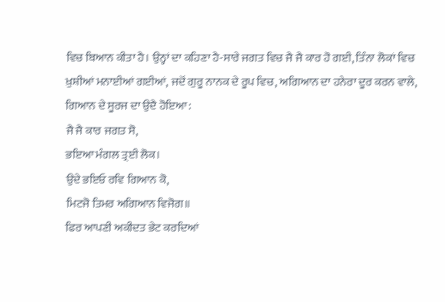ਵਿਚ ਬਿਆਨ ਕੀਤਾ ਹੈ। ਉਨ੍ਹਾਂ ਦਾ ਕਹਿਣਾ ਹੈ-ਸਾਰੇ ਜਗਤ ਵਿਚ ਜੈ ਜੈ ਕਾਰ ਹੋ ਗਈ, ਤਿੰਨਾ ਲੋਕਾਂ ਵਿਚ ਖ਼ੁਸ਼ੀਆਂ ਮਨਾਈਆਂ ਗਈਆਂ, ਜਦੋਂ ਗੁਰੂ ਨਾਨਕ ਦੇ ਰੂਪ ਵਿਚ, ਅਗਿਆਨ ਦਾ ਹਨੇਰਾ ਦੂਰ ਕਰਨ ਵਾਲੇ, ਗਿਆਨ ਦੇ ਸੂਰਜ ਦਾ ਉਦੈ ਹੋਇਆ:
ਜੈ ਜੈ ਕਾਰ ਜਗਤ ਸੋ,
ਭਇਆ ਮੰਗਲ ਤ੍ਰਈ ਲੋਕ।
ਉਦੇ ਭਇਓ ਰਵਿ ਗਿਆਨ ਕੋ,
ਮਿਟਜੋ ਤਿਮਰ ਅਗਿਆਨ ਵਿਜੋਗ॥
ਫਿਰ ਆਪਣੀ ਅਕੀਦਤ ਭੇਟ ਕਰਦਿਆਂ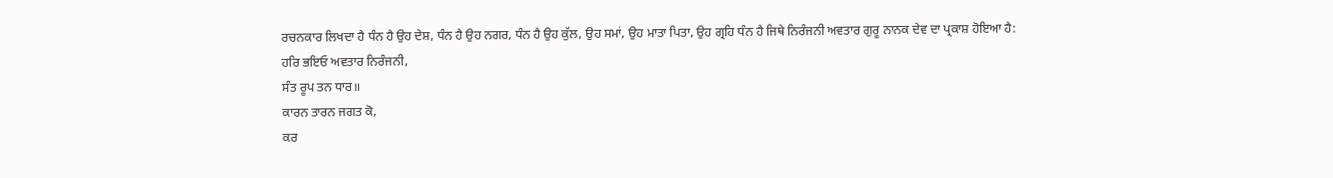ਰਚਨਕਾਰ ਲਿਖਦਾ ਹੈ ਧੰਨ ਹੈ ਉਹ ਦੇਸ਼, ਧੰਨ ਹੈ ਉਹ ਨਗਰ, ਧੰਨ ਹੈ ਉਹ ਕੁੱਲ, ਉਹ ਸਮਾਂ, ਉਹ ਮਾਤਾ ਪਿਤਾ, ਉਹ ਗ੍ਰਹਿ ਧੰਨ ਹੈ ਜਿਥੇ ਨਿਰੰਜਨੀ ਅਵਤਾਰ ਗੁਰੂ ਨਾਨਕ ਦੇਵ ਦਾ ਪ੍ਰਕਾਸ਼ ਹੋਇਆ ਹੈ:
ਹਰਿ ਭਇਓ ਅਵਤਾਰ ਨਿਰੰਜਨੀ,
ਸੰਤ ਰੂਪ ਤਨ ਧਾਰ॥
ਕਾਰਨ ਤਾਰਨ ਜਗਤ ਕੋ,
ਕਰ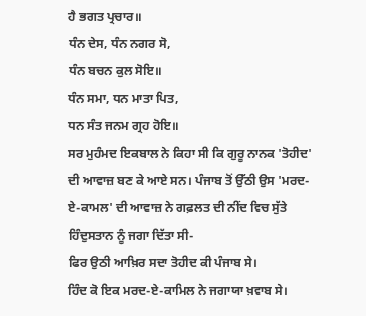ਹੈ ਭਗਤ ਪ੍ਰਚਾਰ॥
ਧੰਨ ਦੇਸ, ਧੰਨ ਨਗਰ ਸੋ,
ਧੰਨ ਬਚਨ ਕੁਲ ਸੋਇ॥
ਧੰਨ ਸਮਾ, ਧਨ ਮਾਤਾ ਪਿਤ,
ਧਨ ਸੰਤ ਜਨਮ ਗ੍ਰਹ ਹੋਇ॥
ਸਰ ਮੁਹੰਮਦ ਇਕਬਾਲ ਨੇ ਕਿਹਾ ਸੀ ਕਿ ਗੁਰੂ ਨਾਨਕ 'ਤੋਹੀਦ' ਦੀ ਆਵਾਜ਼ ਬਣ ਕੇ ਆਏ ਸਨ। ਪੰਜਾਬ ਤੋਂ ਉੱਠੀ ਉਸ 'ਮਰਦ-ਏ-ਕਾਮਲ' ਦੀ ਆਵਾਜ਼ ਨੇ ਗਫ਼ਲਤ ਦੀ ਨੀਂਦ ਵਿਚ ਸੁੱਤੇ ਹਿੰਦੁਸਤਾਨ ਨੂੰ ਜਗਾ ਦਿੱਤਾ ਸੀ-
ਫਿਰ ਉਠੀ ਆਖ਼ਿਰ ਸਦਾ ਤੋਹੀਦ ਕੀ ਪੰਜਾਬ ਸੇ।
ਹਿੰਦ ਕੋ ਇਕ ਮਰਦ-ਏ-ਕਾਮਿਲ ਨੇ ਜਗਾਯਾ ਖ਼ਵਾਬ ਸੇ।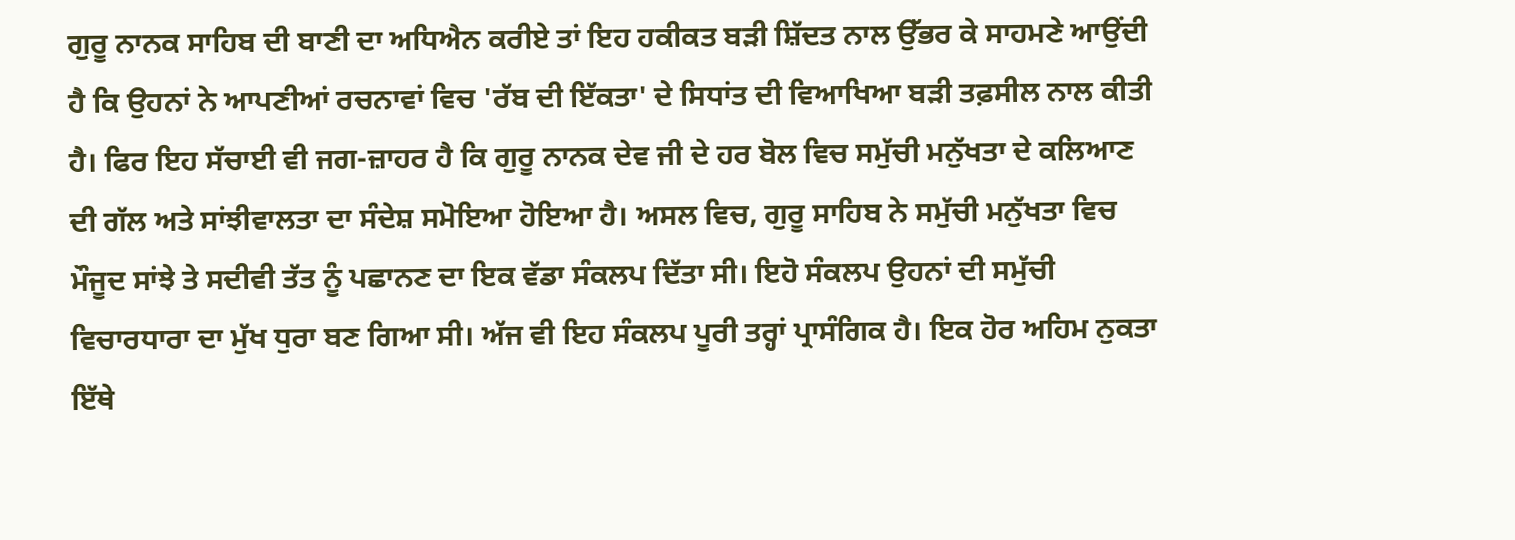ਗੁਰੂ ਨਾਨਕ ਸਾਹਿਬ ਦੀ ਬਾਣੀ ਦਾ ਅਧਿਐਨ ਕਰੀਏ ਤਾਂ ਇਹ ਹਕੀਕਤ ਬੜੀ ਸ਼ਿੱਦਤ ਨਾਲ ਉੱਭਰ ਕੇ ਸਾਹਮਣੇ ਆਉਂਦੀ ਹੈ ਕਿ ਉਹਨਾਂ ਨੇ ਆਪਣੀਆਂ ਰਚਨਾਵਾਂ ਵਿਚ 'ਰੱਬ ਦੀ ਇੱਕਤਾ' ਦੇ ਸਿਧਾਂਤ ਦੀ ਵਿਆਖਿਆ ਬੜੀ ਤਫ਼ਸੀਲ ਨਾਲ ਕੀਤੀ ਹੈ। ਫਿਰ ਇਹ ਸੱਚਾਈ ਵੀ ਜਗ-ਜ਼ਾਹਰ ਹੈ ਕਿ ਗੁਰੂ ਨਾਨਕ ਦੇਵ ਜੀ ਦੇ ਹਰ ਬੋਲ ਵਿਚ ਸਮੁੱਚੀ ਮਨੁੱਖਤਾ ਦੇ ਕਲਿਆਣ ਦੀ ਗੱਲ ਅਤੇ ਸਾਂਝੀਵਾਲਤਾ ਦਾ ਸੰਦੇਸ਼ ਸਮੋਇਆ ਹੋਇਆ ਹੈ। ਅਸਲ ਵਿਚ, ਗੁਰੂ ਸਾਹਿਬ ਨੇ ਸਮੁੱਚੀ ਮਨੁੱਖਤਾ ਵਿਚ ਮੌਜੂਦ ਸਾਂਝੇ ਤੇ ਸਦੀਵੀ ਤੱਤ ਨੂੰ ਪਛਾਨਣ ਦਾ ਇਕ ਵੱਡਾ ਸੰਕਲਪ ਦਿੱਤਾ ਸੀ। ਇਹੋ ਸੰਕਲਪ ਉਹਨਾਂ ਦੀ ਸਮੁੱਚੀ ਵਿਚਾਰਧਾਰਾ ਦਾ ਮੁੱਖ ਧੁਰਾ ਬਣ ਗਿਆ ਸੀ। ਅੱਜ ਵੀ ਇਹ ਸੰਕਲਪ ਪੂਰੀ ਤਰ੍ਹਾਂ ਪ੍ਰਾਸੰਗਿਕ ਹੈ। ਇਕ ਹੋਰ ਅਹਿਮ ਨੁਕਤਾ ਇੱਥੇ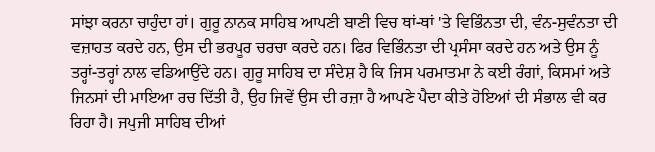ਸਾਂਝਾ ਕਰਨਾ ਚਾਹੁੰਦਾ ਹਾਂ। ਗੁਰੂ ਨਾਨਕ ਸਾਹਿਬ ਆਪਣੀ ਬਾਣੀ ਵਿਚ ਥਾਂ-ਥਾਂ 'ਤੇ ਵਿਭਿੰਨਤਾ ਦੀ, ਵੰਨ-ਸੁਵੰਨਤਾ ਦੀ ਵਜ਼ਾਹਤ ਕਰਦੇ ਹਨ, ਉਸ ਦੀ ਭਰਪੂਰ ਚਰਚਾ ਕਰਦੇ ਹਨ। ਫਿਰ ਵਿਭਿੰਨਤਾ ਦੀ ਪ੍ਰਸੰਸਾ ਕਰਦੇ ਹਨ ਅਤੇ ਉਸ ਨੂੰ ਤਰ੍ਹਾਂ-ਤਰ੍ਹਾਂ ਨਾਲ ਵਡਿਆਉਂਦੇ ਹਨ। ਗੁਰੂ ਸਾਹਿਬ ਦਾ ਸੰਦੇਸ਼ ਹੈ ਕਿ ਜਿਸ ਪਰਮਾਤਮਾ ਨੇ ਕਈ ਰੰਗਾਂ, ਕਿਸਮਾਂ ਅਤੇ ਜਿਨਸਾਂ ਦੀ ਮਾਇਆ ਰਚ ਦਿੱਤੀ ਹੈ, ਉਹ ਜਿਵੇਂ ਉਸ ਦੀ ਰਜ਼ਾ ਹੈ ਆਪਣੇ ਪੈਦਾ ਕੀਤੇ ਹੋਇਆਂ ਦੀ ਸੰਭਾਲ ਵੀ ਕਰ ਰਿਹਾ ਹੈ। ਜਪੁਜੀ ਸਾਹਿਬ ਦੀਆਂ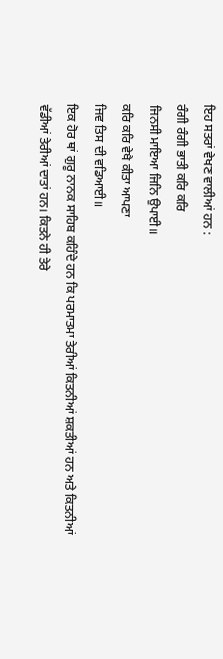ਇਹ ਸਤਰਾਂ ਵੇਖਣ ਵਾਲੀਆਂ ਹਨ :
ਰੰਗੀ ਰੰਗੀ ਭਾਤੀ ਕਰਿ ਕਰਿ
ਜਿਨਸੀ ਮਾਇਆ ਜਿਨਿ ਉਪਾਈ॥
ਕਰਿ ਕਰਿ ਵੇਖੈ ਕੀਤਾ ਆਪਣਾ
ਜਿਵ ਤਿਸ ਦੀ ਵਡਿਆਈ॥
ਇਕ ਹੋਰ ਥਾਂ ਗੁਰੂ ਨਾਨਕ ਸਾਹਿਬ ਕਹਿੰਦੇ ਹਨ ਕਿ ਪਰਮਾਤਮਾ ਤੇਰੀਆਂ ਕਿਤਨੀਆਂ ਸ਼ਕਤੀਆਂ ਹਨ ਅਤੇ ਕਿਤਨੀਆਂ ਵੱਡੀਆਂ ਤੇਰੀਆਂ ਦਾਤਾਂ ਹਨ। ਕਿਤਨੇ ਹੀ ਤੇਰੇ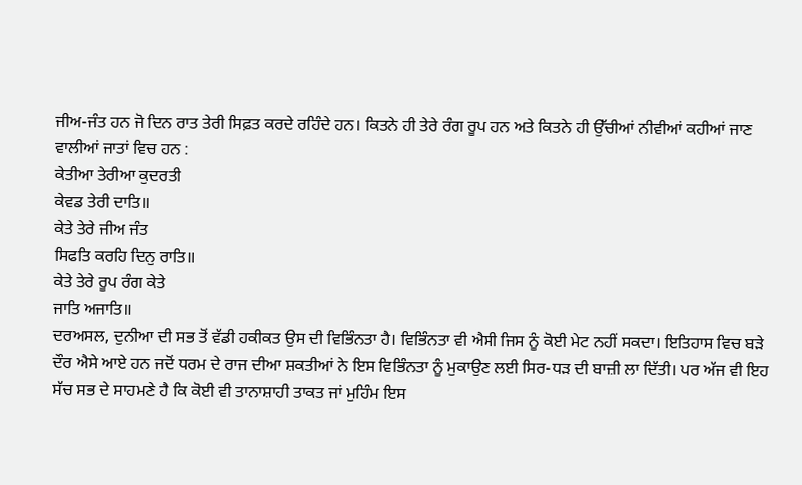ਜੀਅ-ਜੰਤ ਹਨ ਜੋ ਦਿਨ ਰਾਤ ਤੇਰੀ ਸਿਫ਼ਤ ਕਰਦੇ ਰਹਿੰਦੇ ਹਨ। ਕਿਤਨੇ ਹੀ ਤੇਰੇ ਰੰਗ ਰੂਪ ਹਨ ਅਤੇ ਕਿਤਨੇ ਹੀ ਉੱਚੀਆਂ ਨੀਵੀਆਂ ਕਹੀਆਂ ਜਾਣ ਵਾਲੀਆਂ ਜਾਤਾਂ ਵਿਚ ਹਨ :
ਕੇਤੀਆ ਤੇਰੀਆ ਕੁਦਰਤੀ
ਕੇਵਡ ਤੇਰੀ ਦਾਤਿ॥
ਕੇਤੇ ਤੇਰੇ ਜੀਅ ਜੰਤ
ਸਿਫਤਿ ਕਰਹਿ ਦਿਨੁ ਰਾਤਿ॥
ਕੇਤੇ ਤੇਰੇ ਰੂਪ ਰੰਗ ਕੇਤੇ
ਜਾਤਿ ਅਜਾਤਿ॥
ਦਰਅਸਲ, ਦੁਨੀਆ ਦੀ ਸਭ ਤੋਂ ਵੱਡੀ ਹਕੀਕਤ ਉਸ ਦੀ ਵਿਭਿੰਨਤਾ ਹੈ। ਵਿਭਿੰਨਤਾ ਵੀ ਐਸੀ ਜਿਸ ਨੂੰ ਕੋਈ ਮੇਟ ਨਹੀਂ ਸਕਦਾ। ਇਤਿਹਾਸ ਵਿਚ ਬੜੇ ਦੌਰ ਐਸੇ ਆਏ ਹਨ ਜਦੋਂ ਧਰਮ ਦੇ ਰਾਜ ਦੀਆ ਸ਼ਕਤੀਆਂ ਨੇ ਇਸ ਵਿਭਿੰਨਤਾ ਨੂੰ ਮੁਕਾਉਣ ਲਈ ਸਿਰ-ਧੜ ਦੀ ਬਾਜ਼ੀ ਲਾ ਦਿੱਤੀ। ਪਰ ਅੱਜ ਵੀ ਇਹ ਸੱਚ ਸਭ ਦੇ ਸਾਹਮਣੇ ਹੈ ਕਿ ਕੋਈ ਵੀ ਤਾਨਾਸ਼ਾਹੀ ਤਾਕਤ ਜਾਂ ਮੁਹਿੰਮ ਇਸ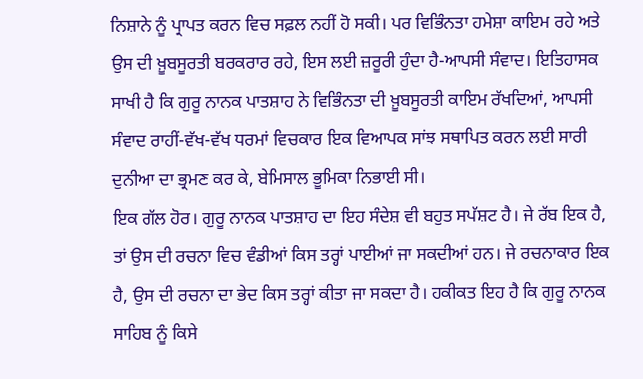ਨਿਸ਼ਾਨੇ ਨੂੰ ਪ੍ਰਾਪਤ ਕਰਨ ਵਿਚ ਸਫ਼ਲ ਨਹੀਂ ਹੋ ਸਕੀ। ਪਰ ਵਿਭਿੰਨਤਾ ਹਮੇਸ਼ਾ ਕਾਇਮ ਰਹੇ ਅਤੇ ਉਸ ਦੀ ਖ਼ੂਬਸੂਰਤੀ ਬਰਕਰਾਰ ਰਹੇ, ਇਸ ਲਈ ਜ਼ਰੂਰੀ ਹੁੰਦਾ ਹੈ-ਆਪਸੀ ਸੰਵਾਦ। ਇਤਿਹਾਸਕ ਸਾਖੀ ਹੈ ਕਿ ਗੁਰੂ ਨਾਨਕ ਪਾਤਸ਼ਾਹ ਨੇ ਵਿਭਿੰਨਤਾ ਦੀ ਖ਼ੂਬਸੂਰਤੀ ਕਾਇਮ ਰੱਖਦਿਆਂ, ਆਪਸੀ ਸੰਵਾਦ ਰਾਹੀਂ-ਵੱਖ-ਵੱਖ ਧਰਮਾਂ ਵਿਚਕਾਰ ਇਕ ਵਿਆਪਕ ਸਾਂਝ ਸਥਾਪਿਤ ਕਰਨ ਲਈ ਸਾਰੀ ਦੁਨੀਆ ਦਾ ਭ੍ਰਮਣ ਕਰ ਕੇ, ਬੇਮਿਸਾਲ ਭੂਮਿਕਾ ਨਿਭਾਈ ਸੀ।
ਇਕ ਗੱਲ ਹੋਰ। ਗੁਰੂ ਨਾਨਕ ਪਾਤਸ਼ਾਹ ਦਾ ਇਹ ਸੰਦੇਸ਼ ਵੀ ਬਹੁਤ ਸਪੱਸ਼ਟ ਹੈ। ਜੇ ਰੱਬ ਇਕ ਹੈ, ਤਾਂ ਉਸ ਦੀ ਰਚਨਾ ਵਿਚ ਵੰਡੀਆਂ ਕਿਸ ਤਰ੍ਹਾਂ ਪਾਈਆਂ ਜਾ ਸਕਦੀਆਂ ਹਨ। ਜੇ ਰਚਨਾਕਾਰ ਇਕ ਹੈ, ਉਸ ਦੀ ਰਚਨਾ ਦਾ ਭੇਦ ਕਿਸ ਤਰ੍ਹਾਂ ਕੀਤਾ ਜਾ ਸਕਦਾ ਹੈ। ਹਕੀਕਤ ਇਹ ਹੈ ਕਿ ਗੁਰੂ ਨਾਨਕ ਸਾਹਿਬ ਨੂੰ ਕਿਸੇ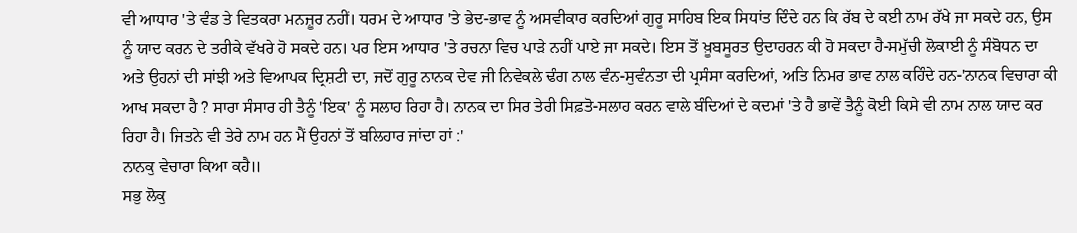ਵੀ ਆਧਾਰ 'ਤੇ ਵੰਡ ਤੇ ਵਿਤਕਰਾ ਮਨਜ਼ੂਰ ਨਹੀਂ। ਧਰਮ ਦੇ ਆਧਾਰ 'ਤੇ ਭੇਦ-ਭਾਵ ਨੂੰ ਅਸਵੀਕਾਰ ਕਰਦਿਆਂ ਗੁਰੂ ਸਾਹਿਬ ਇਕ ਸਿਧਾਂਤ ਦਿੰਦੇ ਹਨ ਕਿ ਰੱਬ ਦੇ ਕਈ ਨਾਮ ਰੱਖੇ ਜਾ ਸਕਦੇ ਹਨ, ਉਸ ਨੂੰ ਯਾਦ ਕਰਨ ਦੇ ਤਰੀਕੇ ਵੱਖਰੇ ਹੋ ਸਕਦੇ ਹਨ। ਪਰ ਇਸ ਆਧਾਰ 'ਤੇ ਰਚਨਾ ਵਿਚ ਪਾੜੇ ਨਹੀਂ ਪਾਏ ਜਾ ਸਕਦੇ। ਇਸ ਤੋਂ ਖ਼ੂਬਸੂਰਤ ਉਦਾਹਰਨ ਕੀ ਹੋ ਸਕਦਾ ਹੈ-ਸਮੁੱਚੀ ਲੋਕਾਈ ਨੂੰ ਸੰਬੋਧਨ ਦਾ ਅਤੇ ਉਹਨਾਂ ਦੀ ਸਾਂਝੀ ਅਤੇ ਵਿਆਪਕ ਦ੍ਰਿਸ਼ਟੀ ਦਾ, ਜਦੋਂ ਗੁਰੂ ਨਾਨਕ ਦੇਵ ਜੀ ਨਿਵੇਕਲੇ ਢੰਗ ਨਾਲ ਵੰਨ-ਸੁਵੰਨਤਾ ਦੀ ਪ੍ਰਸੰਸਾ ਕਰਦਿਆਂ, ਅਤਿ ਨਿਮਰ ਭਾਵ ਨਾਲ ਕਹਿੰਦੇ ਹਨ-'ਨਾਨਕ ਵਿਚਾਰਾ ਕੀ ਆਖ ਸਕਦਾ ਹੈ ? ਸਾਰਾ ਸੰਸਾਰ ਹੀ ਤੈਨੂੰ 'ਇਕ' ਨੂੰ ਸਲਾਹ ਰਿਹਾ ਹੈ। ਨਾਨਕ ਦਾ ਸਿਰ ਤੇਰੀ ਸਿਫ਼ਤੋ-ਸਲਾਹ ਕਰਨ ਵਾਲੇ ਬੰਦਿਆਂ ਦੇ ਕਦਮਾਂ 'ਤੇ ਹੈ ਭਾਵੇਂ ਤੈਨੂੰ ਕੋਈ ਕਿਸੇ ਵੀ ਨਾਮ ਨਾਲ ਯਾਦ ਕਰ ਰਿਹਾ ਹੈ। ਜਿਤਨੇ ਵੀ ਤੇਰੇ ਨਾਮ ਹਨ ਮੈਂ ਉਹਨਾਂ ਤੋਂ ਬਲਿਹਾਰ ਜਾਂਦਾ ਹਾਂ :'
ਨਾਨਕੁ ਵੇਚਾਰਾ ਕਿਆ ਕਹੈ॥
ਸਭੁ ਲੋਕੁ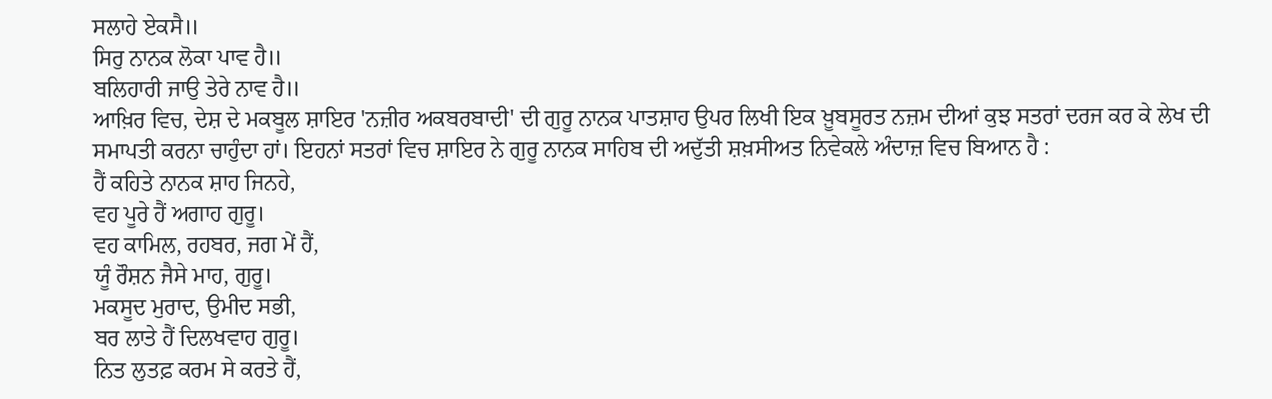ਸਲਾਹੇ ਏਕਸੈ॥
ਸਿਰੁ ਨਾਨਕ ਲੋਕਾ ਪਾਵ ਹੈ॥
ਬਲਿਹਾਰੀ ਜਾਉ ਤੇਰੇ ਨਾਵ ਹੈ॥
ਆਖ਼ਿਰ ਵਿਚ, ਦੇਸ਼ ਦੇ ਮਕਬੂਲ ਸ਼ਾਇਰ 'ਨਜ਼ੀਰ ਅਕਬਰਬਾਦੀ' ਦੀ ਗੁਰੂ ਨਾਨਕ ਪਾਤਸ਼ਾਹ ਉਪਰ ਲਿਖੀ ਇਕ ਖ਼ੂਬਸੂਰਤ ਨਜ਼ਮ ਦੀਆਂ ਕੁਝ ਸਤਰਾਂ ਦਰਜ ਕਰ ਕੇ ਲੇਖ ਦੀ ਸਮਾਪਤੀ ਕਰਨਾ ਚਾਹੁੰਦਾ ਹਾਂ। ਇਹਨਾਂ ਸਤਰਾਂ ਵਿਚ ਸ਼ਾਇਰ ਨੇ ਗੁਰੂ ਨਾਨਕ ਸਾਹਿਬ ਦੀ ਅਦੁੱਤੀ ਸ਼ਖ਼ਸੀਅਤ ਨਿਵੇਕਲੇ ਅੰਦਾਜ਼ ਵਿਚ ਬਿਆਨ ਹੈ :
ਹੈਂ ਕਹਿਤੇ ਨਾਨਕ ਸ਼ਾਹ ਜਿਨਹੇ,
ਵਹ ਪੂਰੇ ਹੈਂ ਅਗਾਹ ਗੁਰੂ।
ਵਹ ਕਾਮਿਲ, ਰਹਬਰ, ਜਗ ਮੇਂ ਹੈਂ,
ਯੂੰ ਰੌਸ਼ਨ ਜੈਸੇ ਮਾਹ, ਗੁਰੂ।
ਮਕਸੂਦ ਮੁਰਾਦ, ਉਮੀਦ ਸਭੀ,
ਬਰ ਲਾਤੇ ਹੈਂ ਦਿਲਖਵਾਹ ਗੁਰੂ।
ਨਿਤ ਲੁਤਫ਼ ਕਰਮ ਸੇ ਕਰਤੇ ਹੈਂ,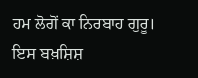ਹਮ ਲੋਗੋਂ ਕਾ ਨਿਰਬਾਹ ਗੁਰੂ।
ਇਸ ਬਖ਼ਸ਼ਿਸ਼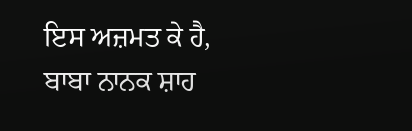ਇਸ ਅਜ਼ਮਤ ਕੇ ਹੈ,
ਬਾਬਾ ਨਾਨਕ ਸ਼ਾਹ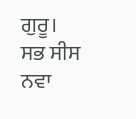ਗੁਰੂ।
ਸਭ ਸੀਸ ਨਵਾ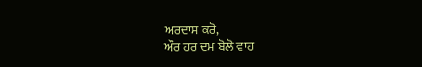ਅਰਦਾਸ ਕਰੋ,
ਔਰ ਹਰ ਦਮ ਬੋਲੋ ਵਾਹ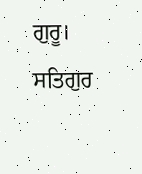ਗੁਰੂ।
ਸਤਿਗੁਰ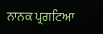ਨਾਨਕ ਪ੍ਰਗਟਿਆ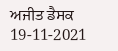ਅਜੀਤ ਡੈਸਕ
19-11-2021